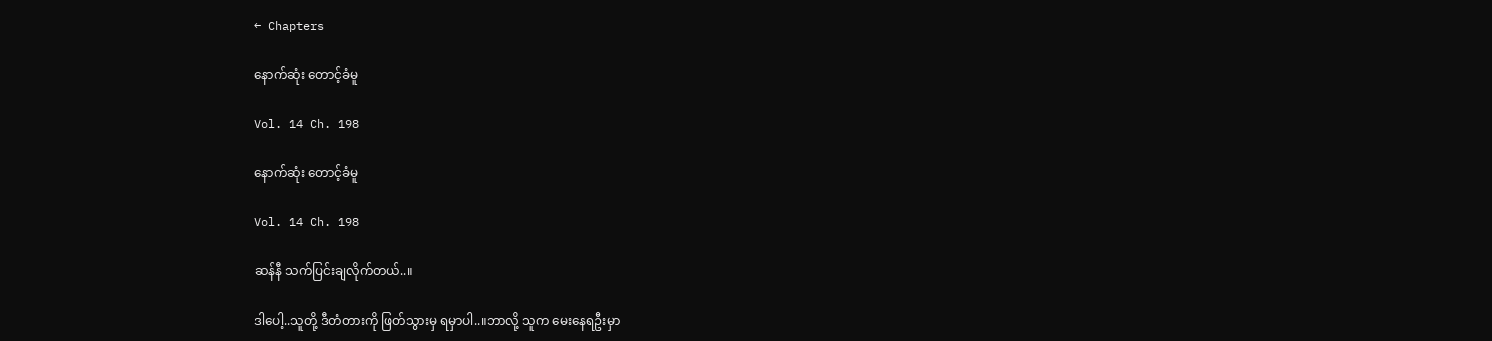← Chapters

နောက်ဆုံး တောင့်ခံမူ

Vol. 14 Ch. 198

နောက်ဆုံး တောင့်ခံမူ

Vol. 14 Ch. 198

ဆန်နီ သက်ပြင်းချလိုက်တယ်..။

ဒါပေါ့..သူတို့ ဒီတံတားကို ဖြတ်သွားမှ ရမှာပါ..။ဘာလို့ သူက မေးနေရဦးမှာ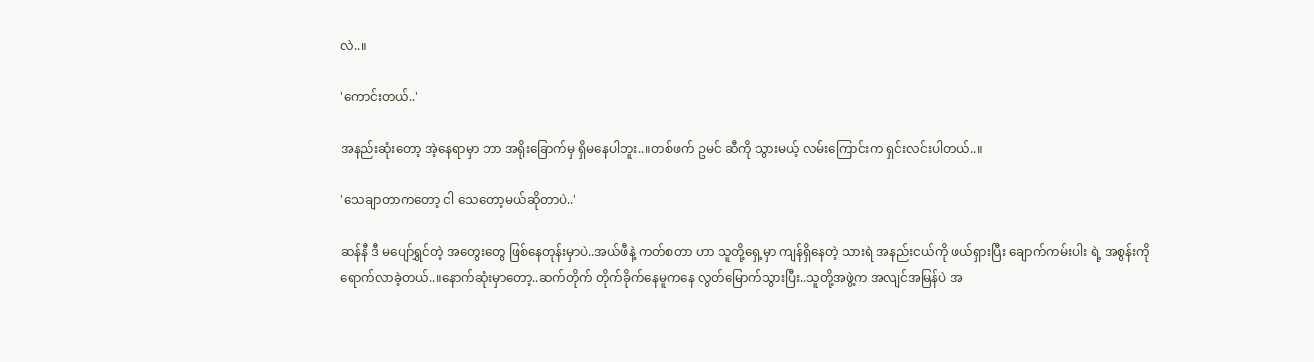လဲ..။

'ကောင်းတယ်..'

အနည်းဆုံးတော့ အဲ့နေရာမှာ ဘာ အရိုးခြောက်မှ ရှိမနေပါဘူး..။တစ်ဖက် ဥမင် ဆီကို သွားမယ့် လမ်းကြောင်းက ရှင်းလင်းပါတယ်..။

'သေချာတာကတော့ ငါ သေတော့မယ်ဆိုတာပဲ..'

ဆန်နီ ဒီ မပျော်ရွှင်တဲ့ အတွေးတွေ ဖြစ်နေတုန်းမှာပဲ..အယ်ဖီနဲ့ ကတ်စတာ ဟာ သူတို့ရှေ့မှာ ကျန်ရှိနေတဲ့ သားရဲ အနည်းငယ်ကို ဖယ်ရှားပြီး ချောက်ကမ်းပါး ရဲ့ အစွန်းကို ရောက်လာခဲ့တယ်..။နောက်ဆုံးမှာတော့..ဆက်တိုက် တိုက်ခိုက်နေမူကနေ လွတ်မြောက်သွားပြီး..သူတို့အဖွဲ့က အလျင်အမြန်ပဲ အ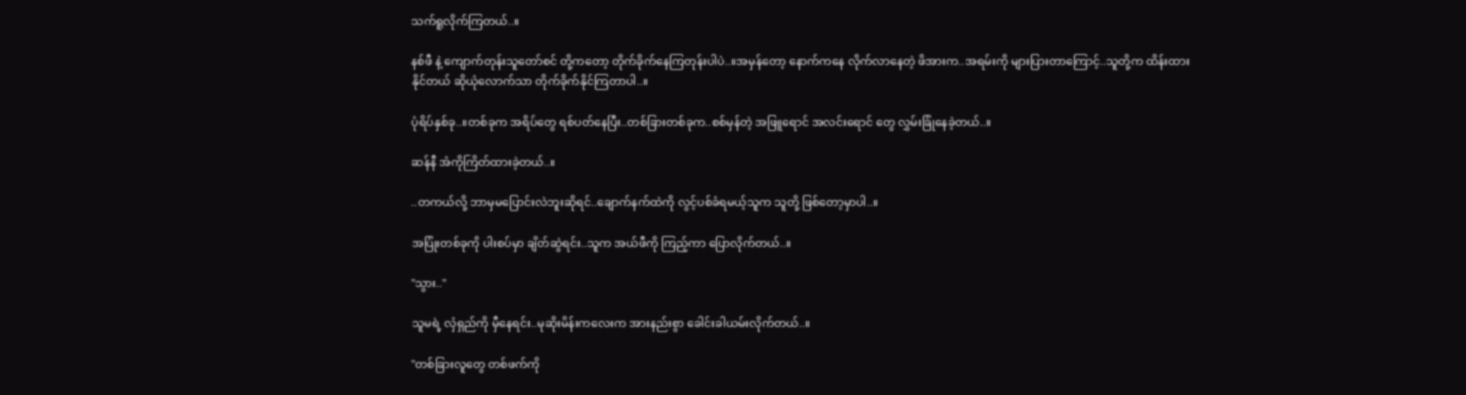သက်ရူလိုက်ကြတယ်..။

နစ်ဖီ နဲ့ ကျောက်တုန်းသူတော်စင် တို့ကတော့ တိုက်ခိုက်နေကြတုန်းပါပဲ..။အမှန်တော့ နောက်ကနေ လိုက်လာနေတဲ့ ဖိအားက..အရမ်းကို များပြားတာကြောင့်..သူတို့က ထိန်းထားနိုင်တယ် ဆိုယုံလောက်သာ တိုက်ခိုက်နိုင်ကြတာပါ..။

ပုံရိပ်နှစ်ခု..။တစ်ခုက အရိပ်တွေ ရစ်ပတ်နေပြီး..တစ်ခြားတစ်ခုက..စစ်မှန်တဲ့ အဖြူရောင် အလင်းရောင် တွေ လွှမ်းခြုံနေခဲ့တယ်..။

ဆန်နီ အံကိုကြိတ်ထားခဲ့တယ်..။

..တကယ်လို့ ဘာမှမပြောင်းလဲဘူးဆိုရင်..ချောက်နက်ထဲကို လွင့်ပစ်ခံရမယ့်သူက သူတို့ ဖြစ်တော့မှာပါ..။

အပြုံးတစ်ခုကို ပါးစပ်မှာ ချိတ်ဆွဲရင်း..သူက အယ်ဖီကို ကြည့်ကာ ပြောလိုက်တယ်..။

"သွား.."

သူမရဲ့ လှံရှည်ကို မှီနေရင်း..မုဆိုးမိန်းကလေးက အားနည်းစွာ ခေါင်းခါယမ်းလိုက်တယ်..။

"တစ်ခြားလူတွေ တစ်ဖက်ကို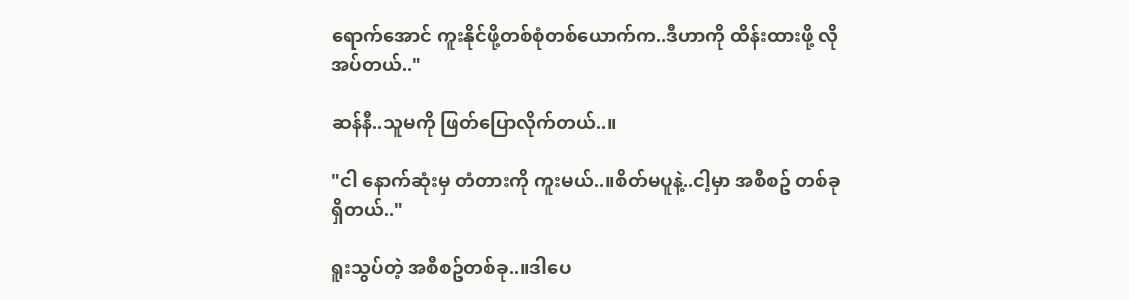ရောက်အောင် ကူးနိုင်ဖို့တစ်စုံတစ်ယောက်က..ဒီဟာကို ထိန်းထားဖို့ လိုအပ်တယ်.."

ဆန်နီ..သူမကို ဖြတ်ပြောလိုက်တယ်..။

"ငါ နောက်ဆုံးမှ တံတားကို ကူးမယ်..။စိတ်မပူနဲ့..ငါ့မှာ အစီစဥ် တစ်ခုရှိတယ်.."

ရူးသွပ်တဲ့ အစီစဥ်တစ်ခု..။ဒါပေ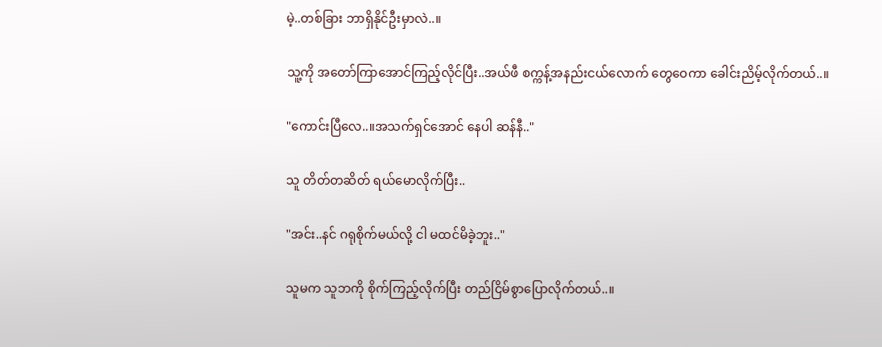မဲ့..တစ်ခြား ဘာရှိနိုင်ဦးမှာလဲ..။

သူ့ကို အတော်ကြာအောင်ကြည့်လိုင်ပြီး..အယ်ဖီ စက္ကန့်အနည်းငယ်လောက် တွေဝေကာ ခေါင်းညိမ့်လိုက်တယ်..။

"ကောင်းပြီလေ..။အသက်ရှင်အောင် နေပါ ဆန်နီ.."

သူ တိတ်တဆိတ် ရယ်မောလိုက်ပြီး..

"အင်း..နင် ဂရုစိုက်မယ်လို့ ငါ မထင်မိခဲ့ဘူး.."

သူမက သူဘကို စိုက်ကြည့်လိုက်ပြီး တည်ငြိမ်စွာပြောလိုက်တယ်..။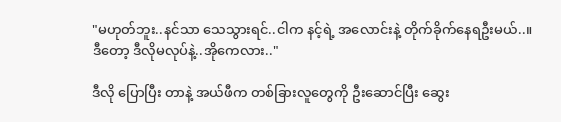"မဟုတ်ဘူး..နင်သာ သေသွားရင်..ငါက နင့်ရဲ့ အလောင်းနဲ့ တိုက်ခိုက်နေရဦးမယ်..။ဒီတော့ ဒီလိုမလုပ်နဲ့..အိုကေလား.."

ဒီလို ပြောပြီး တာနဲ့ အယ်ဖီက တစ်ခြားလူတွေကို ဦးဆောင်ပြီး ဆွေး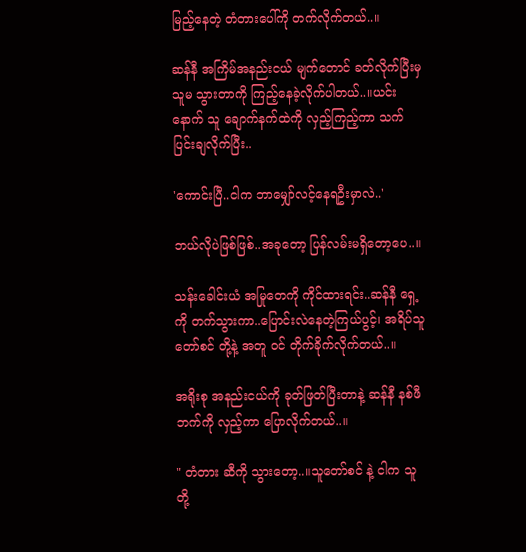မြည့်နေတဲ့ တံတားပေါ်ကို တက်လိုက်တယ်..။

ဆန်နီ အကြိမ်အနည်းငယ် မျက်တောင် ခတ်လိုက်ပြီးမှ သူမ သွားတာကို ကြည့်နေခဲ့လိုက်ပါတယ်..။ယင်းနောက် သူ ချောက်နက်ထဲကို လှည့်ကြည့်ကာ သက်ပြင်းချလိုက်ပြီး..

'ကောင်းပြီ..ငါက ဘာမျှော်လင့်နေရဦးမှာလဲ..'

ဘယ်လိုပဲဖြစ်ဖြစ်..အခုတော့ ပြန်လမ်းမရှိတော့ပေ..။

သန်းခေါင်းယံ အမြုတေကို ကိုင်ထားရင်း..ဆန်နီ ရှေ့ကို တက်သွားကာ..ပြောင်းလဲနေတဲ့ကြယ်ပွင့်၊ အရိပ်သူတော်စင် တို့နဲ့ အတူ ဝင် တိုက်ခိုက်လိုက်တယ်..။

အရိုးစု အနည်းငယ်ကို ခုတ်ဖြတ်ပြီးတာနဲ့ ဆန်နီ နစ်ဖီ ဘက်ကို လှည့်ကာ ပြောလိုက်တယ်..။

" တံတား ဆီကို သွားတော့..။သူတော်စင် နဲ့ ငါက သူတို့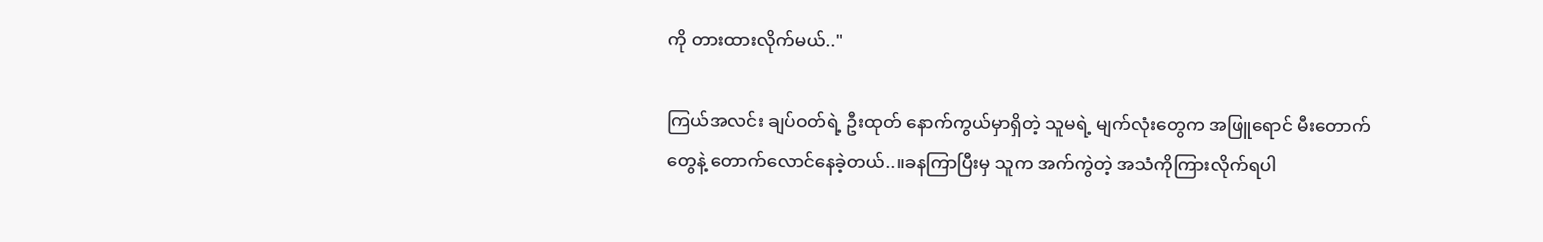ကို တားထားလိုက်မယ်.."

ကြယ်အလင်း ချပ်ဝတ်ရဲ့ ဦးထုတ် နောက်ကွယ်မှာရှိတဲ့ သူမရဲ့ မျက်လုံးတွေက အဖြူရောင် မီးတောက်တွေနဲ့ တောက်လောင်နေခဲ့တယ်..။ခနကြာပြီးမှ သူက အက်ကွဲတဲ့ အသံကိုကြားလိုက်ရပါ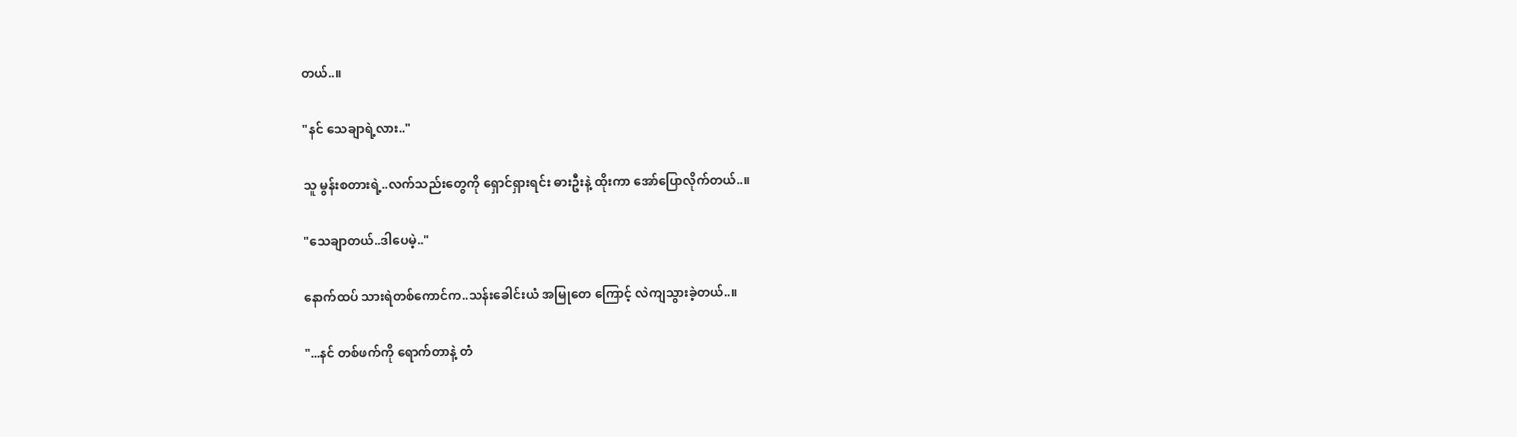တယ်..။

"နင် သေချာရဲ့လား.."

သူ မွန်းစတားရဲ့..လက်သည်းတွေကို ရှောင်ရှားရင်း ဓားဦးနဲ့ ထိုးကာ အော်ပြောလိုက်တယ်..။

"သေချာတယ်..ဒါပေမဲ့.."

နောက်ထပ် သားရဲတစ်ကောင်က..သန်းခေါင်းယံ အမြုတေ ကြောင့် လဲကျသွားခဲ့တယ်..။

"...နင် တစ်ဖက်ကို ရောက်တာနဲ့ တံ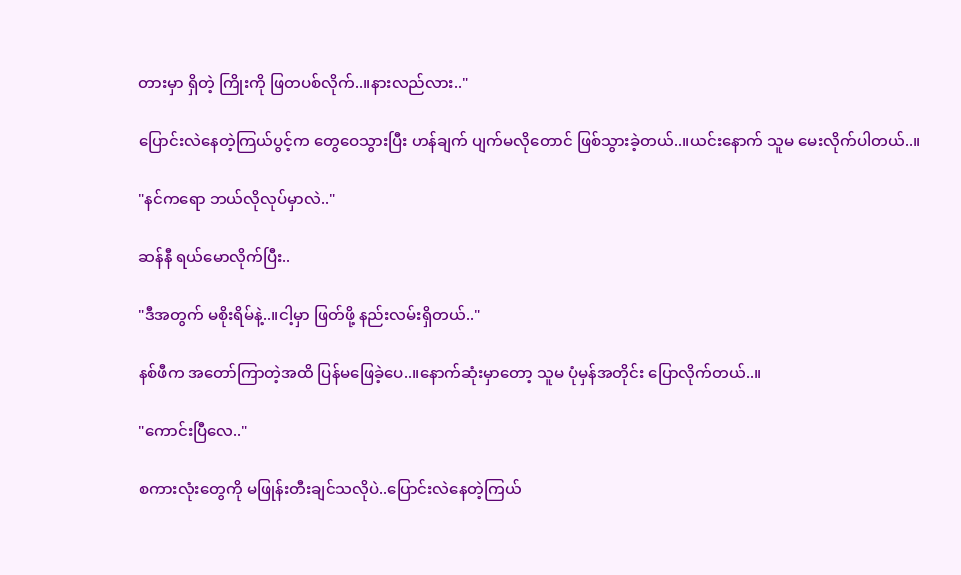တားမှာ ရှိတဲ့ ကြိုးကို ဖြတပစ်လိုက်..။နားလည်လား.."

ပြောင်းလဲနေတဲ့ကြယ်ပွင့်က တွေဝေသွားပြီး ဟန်ချက် ပျက်မလိုတောင် ဖြစ်သွားခဲ့တယ်..။ယင်းနောက် သူမ မေးလိုက်ပါတယ်..။

"နင်ကရော ဘယ်လိုလုပ်မှာလဲ.."

ဆန်နီ ရယ်မောလိုက်ပြီး..

"ဒီအတွက် မစိုးရိမ်နဲ့..။ငါ့မှာ ဖြတ်ဖို့ နည်းလမ်းရှိတယ်.."

နစ်ဖီက အတော်ကြာတဲ့အထိ ပြန်မဖြေခဲ့ပေ..။နောက်ဆုံးမှာတော့ သူမ ပုံမှန်အတိုင်း ပြောလိုက်တယ်..။

"ကောင်းပြီလေ.."

စကားလုံးတွေကို မဖြုန်းတီးချင်သလိုပဲ..ပြောင်းလဲနေတဲ့ကြယ်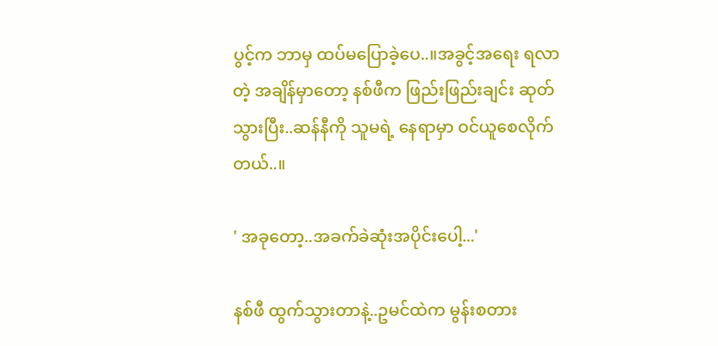ပွင့်က ဘာမှ ထပ်မပြောခဲ့ပေ..။အခွင့်အရေး ရလာတဲ့ အချိန်မှာတော့ နစ်ဖီက ဖြည်းဖြည်းချင်း ဆုတ်သွားပြီး..ဆန်နီကို သူမရဲ့ နေရာမှာ ဝင်ယူစေလိုက်တယ်..။

' အခုတော့..အခက်ခဲဆုံးအပိုင်းပေါ့...'

နစ်ဖီ ထွက်သွားတာနဲ့..ဥမင်ထဲက မွန်းစတား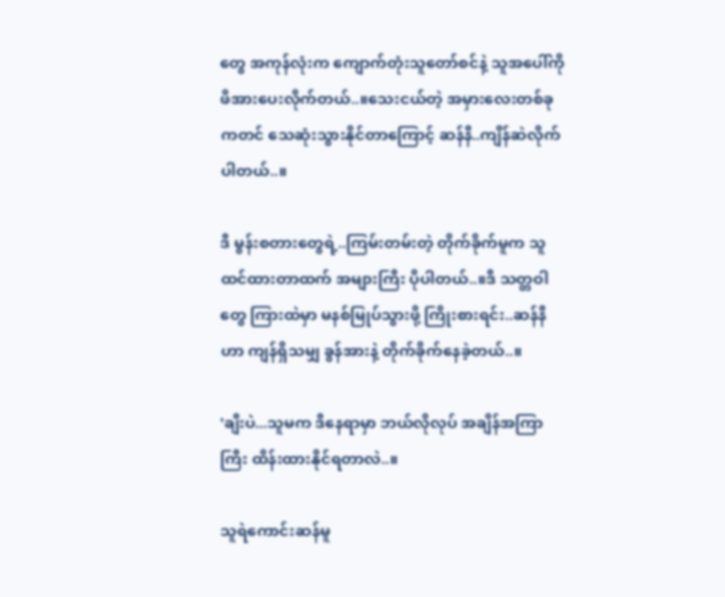တွေ အကုန်လုံးက ကျောက်တုံးသူတော်စင်နဲ့ သူအပေါ်ကို ဖိအားပေးလိုက်တယ်..။သေးငယ်တဲ့ အမှားလေးတစ်ခုကတင် သေဆုံးသွားနိုင်တာကြောင့် ဆန်နီ..ကျိန်ဆဲလိုက်ပါတယ်..။

ဒီ မွန်းစတားတွေရဲ့..ကြမ်းတမ်းတဲ့ တိုက်ခိုက်မူက သူထင်ထားတာထက် အများကြီး ပိုပါတယ်..။ဒီ သတ္တဝါတွေ ကြားထဲမှာ မနစ်မြုပ်သွားဖို့ ကြိုးစားရင်း..ဆန်နီ ဟာ ကျန်ရှိသမျှ ခွန်အားနဲ့ တိုက်ခိုက်နေခဲ့တယ်..။

'ချီးပဲ...သူမက ဒီနေရာမှာ ဘယ်လိုလုပ် အချိန်အကြာကြီး ထိန်းထားနိုင်ရတာလဲ..။

သူရဲကောင်းဆန်မူ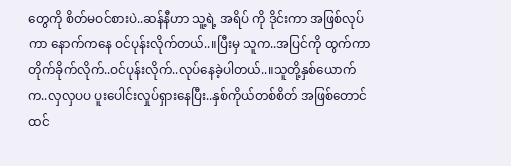တွေကို စိတ်မဝင်စားပဲ..ဆန်နီဟာ သူ့ရဲ့ အရိပ် ကို ဒိုင်းကာ အဖြစ်လုပ်ကာ နောက်ကနေ ဝင်ပုန်းလိုက်တယ်..။ပြီးမှ သူက..အပြင်ကို ထွက်ကာ တိုက်ခိုက်လိုက်..ဝင်ပုန်းလိုက်..လုပ်နေခဲ့ပါတယ်..။သူတို့နှစ်ယောက်က..လှလှပပ ပူးပေါင်းလှုပ်ရှားနေပြီး..နှစ်ကိုယ်တစ်စိတ် အဖြစ်တောင် ထင်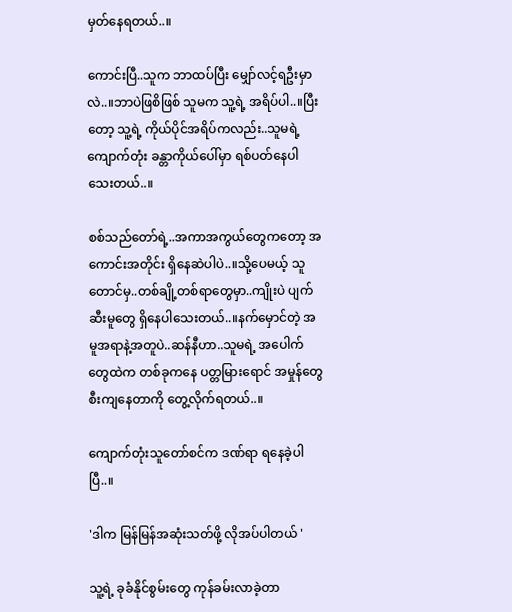မှတ်နေရတယ်..။

ကောင်းပြီ..သူက ဘာထပ်ပြီး မျှော်လင့်ရဦးမှာလဲ..။ဘာပဲဖြစိဖြစ် သူမက သူ့ရဲ့ အရိပ်ပါ..။ပြီးတော့ သူ့ရဲ့ ကိုယ်ပိုင်အရိပ်ကလည်း..သူမရဲ့ ကျောက်တုံး ခန္တာကိုယ်ပေါ်မှာ ရစ်ပတ်နေပါသေးတယ်..။

စစ်သည်တော်ရဲ့..အကာအကွယ်တွေကတော့ အကောင်းအတိုင်း ရှိနေဆဲပါပဲ..။သို့ပေမယ့် သူတောင်မှ..တစ်ချို့တစ်ရာတွေမှာ..ကျိုးပဲ ပျက်ဆီးမူတွေ ရှိနေပါသေးတယ်..။နက်မှောင်တဲ့ အမူအရာနဲ့အတူပဲ..ဆန်နီဟာ..သူမရဲ့ အပေါက်တွေထဲက တစ်ခုကနေ ပတ္တမြားရောင် အမှုန်တွေ စီးကျနေတာကို တွေ့လိုက်ရတယ်..။

ကျောက်တုံးသူတော်စင်က ဒဏ်ရာ ရနေခဲ့ပါပြီ..။

'ဒါက မြန်မြန်အဆုံးသတ်ဖို့ လိုအပ်ပါတယ် '

သူ့ရဲ့ ခုခံနိုင်စွမ်းတွေ ကုန်ခမ်းလာခဲ့တာ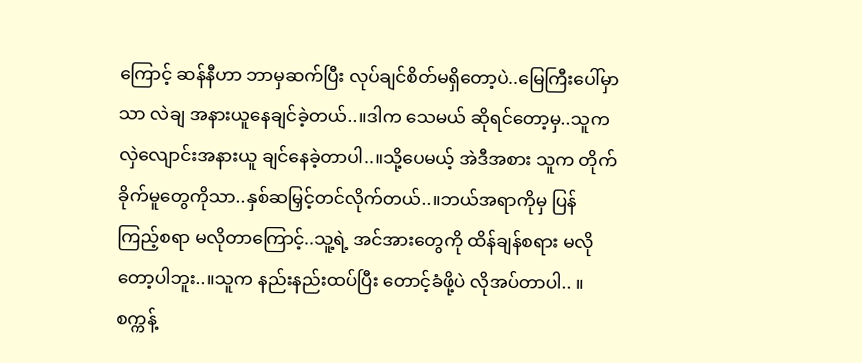ကြောင့် ဆန်နီဟာ ဘာမှဆက်ပြီး လုပ်ချင်စိတ်မရှိတော့ပဲ..မြေကြီးပေါ်မှာသာ လဲချ အနားယူနေချင်ခဲ့တယ်..။ဒါက သေမယ် ဆိုရင်တော့မှ..သူက လှဲလျောင်းအနားယူ ချင်နေခဲ့တာပါ..။သို့ပေမယ့် အဲဒီအစား သူက တိုက်ခိုက်မူတွေကိုသာ..နှစ်ဆမြှင့်တင်လိုက်တယ်..။ဘယ်အရာကိုမှ ပြန်ကြည့်စရာ မလိုတာကြောင့်..သူ့ရဲ့ အင်အားတွေကို ထိန်ချန်စရား မလိုတော့ပါဘူး..။သူက နည်းနည်းထပ်ပြီး တောင့်ခံဖို့ပဲ လိုအပ်တာပါ.. ။စက္ကန့်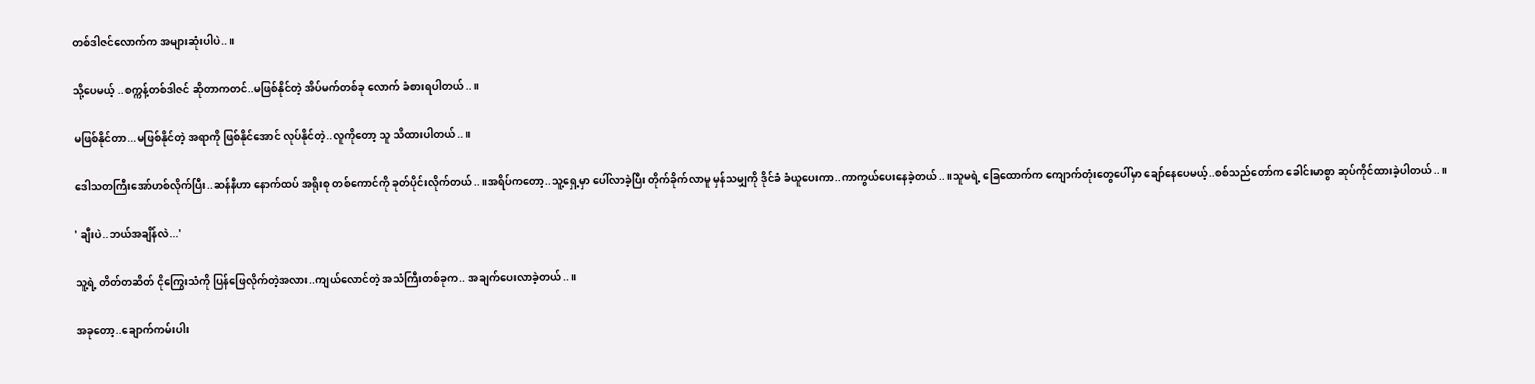တစ်ဒါဇင်လောက်က အများဆုံးပါပဲ..။

သို့ပေမယ့် ..စက္ကန့်တစ်ဒါဇင် ဆိုတာကတင်..မဖြစ်နိုင်တဲ့ အိပ်မက်တစ်ခု လောက် ခံစားရပါတယ်..။

မဖြစ်နိုင်တာ...မဖြစ်နိုင်တဲ့ အရာကို ဖြစ်နိုင်အောင် လုပ်နိုင်တဲ့..လူကိုတော့ သူ သိထားပါတယ်..။

ဒေါသတကြီးအော်ဟစ်လိုက်ပြီး..ဆန်နီဟာ နောက်ထပ် အရိုးစု တစ်ကောင်ကို ခုတ်ပိုင်းလိုက်တယ်..။အရိပ်ကတော့..သူ့ရှေ့မှာ ပေါ်လာခဲ့ပြီး တိုက်ခိုက်လာမူ မှန်သမျှကို ဒိုင်ခံ ခံယူပေးကာ..ကာကွယ်ပေးနေခဲ့တယ်..။သူမရဲ့ ခြေထောက်က ကျောက်တုံးတွေပေါ်မှာ ချော်နေပေမယ့်..စစ်သည်တော်က ခေါင်းမာစွာ ဆုပ်ကိုင်ထားခဲ့ပါတယ်..။

' ချီးပဲ..ဘယ်အချိန်လဲ...'

သူ့ရဲ့ တိတ်တဆိတ် ငိုကြွေးသံကို ပြန်ဖြေလိုက်တဲ့အလား..ကျယ်လောင်တဲ့ အသံကြီးတစ်ခုက.. အချက်ပေးလာခဲ့တယ်..။

အခုတော့..ချောက်ကမ်းပါး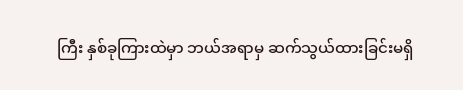ကြီး နှစ်ခုကြားထဲမှာ ဘယ်အရာမှ ဆက်သွယ်ထားခြင်းမရှိ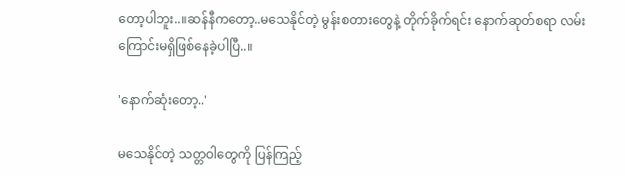တော့ပါဘူး..။ဆန်နီကတော့..မသေနိုင်တဲ့ မွန်းစတားတွေနဲ့ တိုက်ခိုက်ရင်း နောက်ဆုတ်စရာ လမ်းကြောင်းမရှိဖြစ်နေခဲ့ပါပြီ..။

'နောက်ဆုံးတော့..'

မသေနိုင်တဲ့ သတ္တဝါတွေကို ပြန်ကြည့်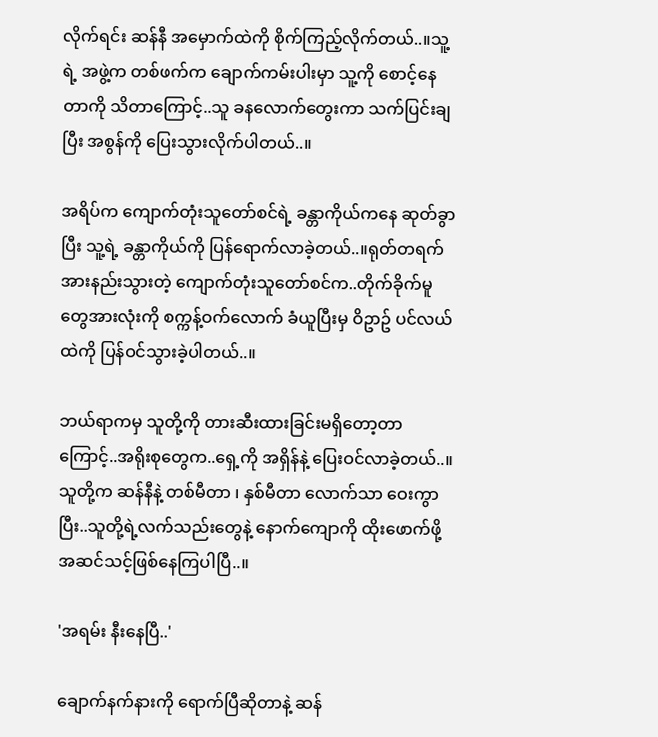လိုက်ရင်း ဆန်နီ အမှောက်ထဲကို စိုက်ကြည့်လိုက်တယ်..။သူ့ရဲ့ အဖွဲ့က တစ်ဖက်က ချောက်ကမ်းပါးမှာ သူ့ကို စောင့်နေတာကို သိတာကြောင့်..သူ ခနလောက်တွေးကာ သက်ပြင်းချပြီး အစွန်ကို ပြေးသွားလိုက်ပါတယ်..။

အရိပ်က ကျောက်တုံးသူတော်စင်ရဲ့ ခန္တာကိုယ်ကနေ ဆုတ်ခွာပြီး သူ့ရဲ့ ခန္တာကိုယ်ကို ပြန်ရောက်လာခဲ့တယ်..။ရုတ်တရက် အားနည်းသွားတဲ့ ကျောက်တုံးသူတော်စင်က..တိုက်ခိုက်မူတွေအားလုံးကို စက္ကန့်ဝက်လောက် ခံယူပြီးမှ ဝိဥာဥ် ပင်လယ်ထဲကို ပြန်ဝင်သွားခဲ့ပါတယ်..။

ဘယ်ရာကမှ သူတို့ကို တားဆီးထားခြင်းမရှိတော့တာကြောင့်..အရိုးစုတွေက..ရှေ့ကို အရှိန်နဲ့ ပြေးဝင်လာခဲ့တယ်..။သူတို့က ဆန်နီနဲ့ တစ်မီတာ ၊ နှစ်မီတာ လောက်သာ ဝေးကွာပြီး..သူတို့ရဲ့လက်သည်းတွေနဲ့ နောက်ကျောကို ထိုးဖောက်ဖို့ အဆင်သင့်ဖြစ်နေကြပါပြီ..။

'အရမ်း နီးနေပြီ..'

ချောက်နက်နားကို ရောက်ပြီဆိုတာနဲ့ ဆန်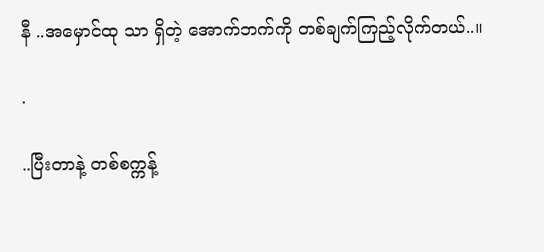နီ ..အမှောင်ထု သာ ရှိတဲ့ အောက်ဘက်ကို တစ်ချက်ကြည့်လိုက်တယ်..။

.

..ပြီးတာနဲ့ တစ်စက္ကန့်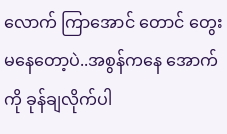လောက် ကြာအောင် တောင် တွေးမနေတော့ပဲ..အစွန်ကနေ အောက်ကို ခုန်ချလိုက်ပါ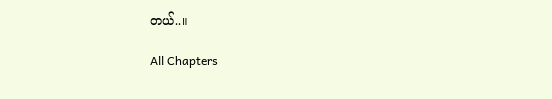တယ်..။

All Chapters